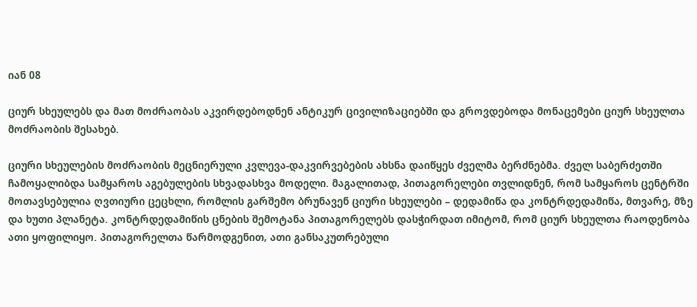იან 08

ციურ სხეულებს და მათ მოძრაობას აკვირდებოდნენ ანტიკურ ცივილიზაციებში და გროვდებოდა მონაცემები ციურ სხეულთა მოძრაობის შესახებ.

ციური სხეულების მოძრაობის მეცნიერული კვლევა-დაკვირვებების ახსნა დაიწყეს ძველმა ბერძნებმა. ძველ საბერძეთში ჩამოყალიბდა სამყაროს აგებულების სხვადასხვა მოდელი. მაგალითად, პითაგორელები თვლიდნენ, რომ სამყაროს ცენტრში მოთავსებულია ღვთიური ცეცხლი, რომლის გარშემო ბრუნავენ ციური სხეულები – დედამიწა და კონტრდედამიწა, მთვარე, მზე და ხუთი პლანეტა. კონტრდედამიწის ცნების შემოტანა პითაგორელებს დასჭირდათ იმიტომ, რომ ციურ სხეულთა რაოდენობა ათი ყოფილიყო. პითაგორელთა წარმოდგენით, ათი განსაკუთრებული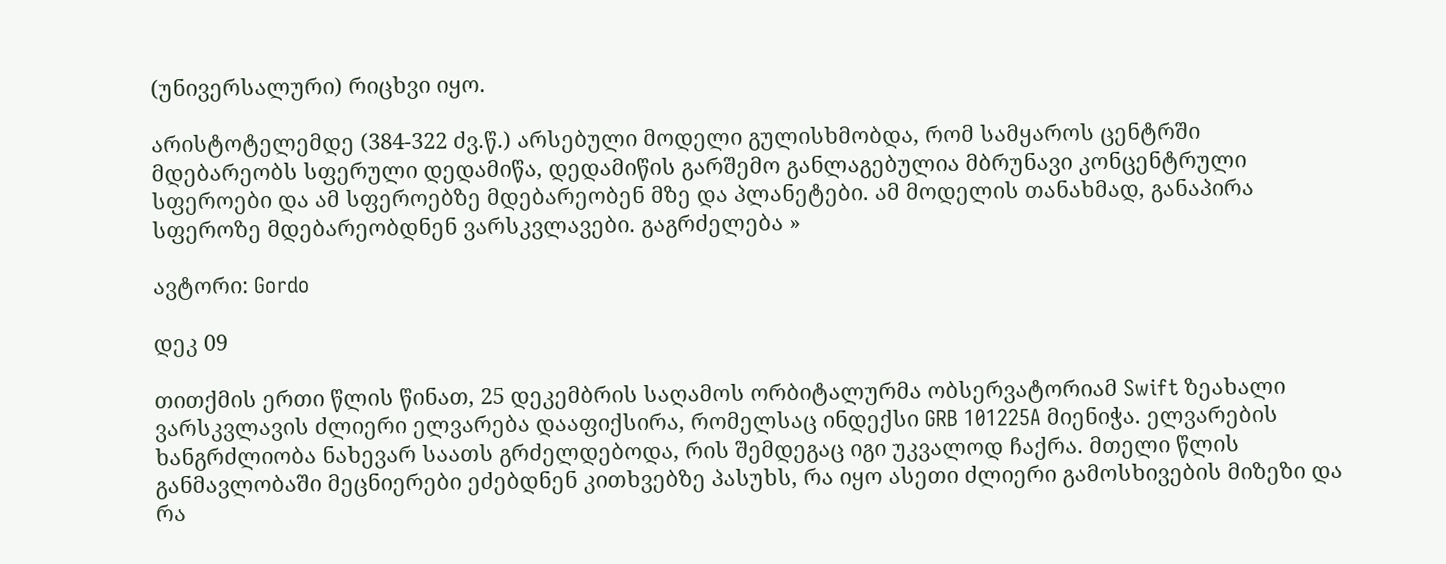(უნივერსალური) რიცხვი იყო.

არისტოტელემდე (384-322 ძვ.წ.) არსებული მოდელი გულისხმობდა, რომ სამყაროს ცენტრში მდებარეობს სფერული დედამიწა, დედამიწის გარშემო განლაგებულია მბრუნავი კონცენტრული სფეროები და ამ სფეროებზე მდებარეობენ მზე და პლანეტები. ამ მოდელის თანახმად, განაპირა სფეროზე მდებარეობდნენ ვარსკვლავები. გაგრძელება »

ავტორი: Gordo

დეკ 09

თითქმის ერთი წლის წინათ, 25 დეკემბრის საღამოს ორბიტალურმა ობსერვატორიამ Swift ზეახალი ვარსკვლავის ძლიერი ელვარება დააფიქსირა, რომელსაც ინდექსი GRB 101225A მიენიჭა. ელვარების ხანგრძლიობა ნახევარ საათს გრძელდებოდა, რის შემდეგაც იგი უკვალოდ ჩაქრა. მთელი წლის განმავლობაში მეცნიერები ეძებდნენ კითხვებზე პასუხს, რა იყო ასეთი ძლიერი გამოსხივების მიზეზი და რა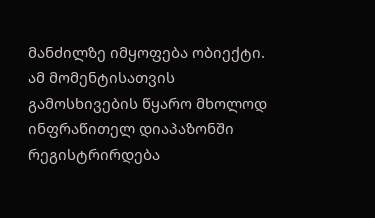მანძილზე იმყოფება ობიექტი. ამ მომენტისათვის გამოსხივების წყარო მხოლოდ ინფრაწითელ დიაპაზონში რეგისტრირდება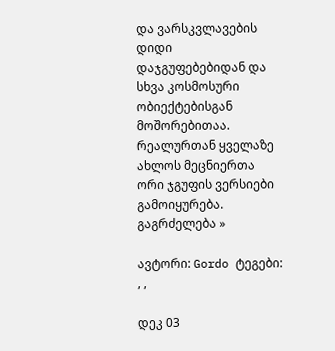და ვარსკვლავების დიდი დაჯგუფებებიდან და სხვა კოსმოსური ობიექტებისგან მოშორებითაა. რეალურთან ყველაზე ახლოს მეცნიერთა ორი ჯგუფის ვერსიები გამოიყურება. გაგრძელება »

ავტორი: Gordo ტეგები: , ,

დეკ 03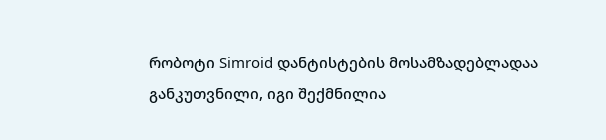რობოტი Simroid დანტისტების მოსამზადებლადაა განკუთვნილი, იგი შექმნილია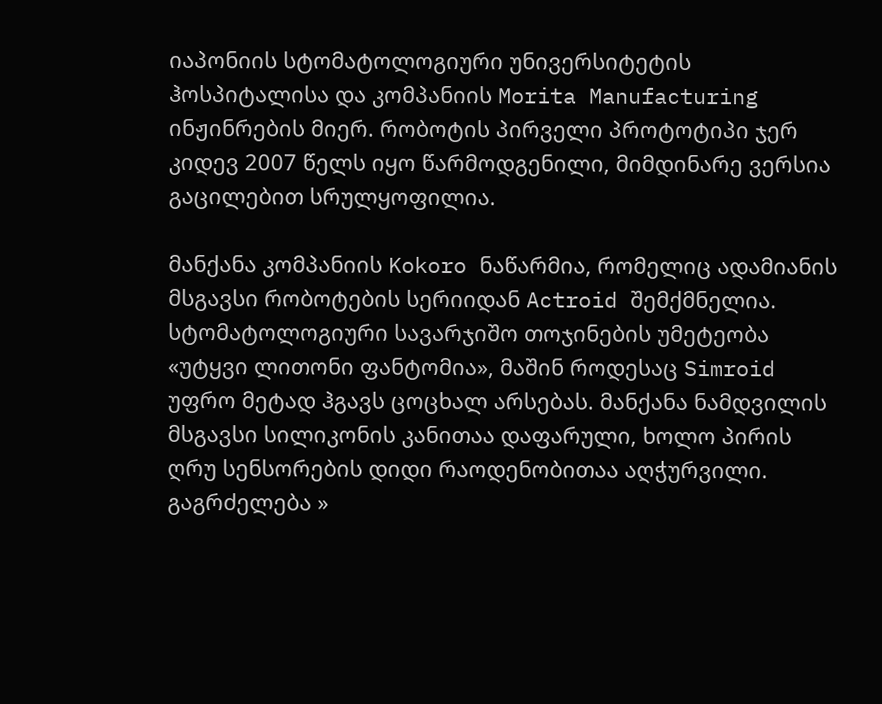იაპონიის სტომატოლოგიური უნივერსიტეტის ჰოსპიტალისა და კომპანიის Morita Manufacturing ინჟინრების მიერ. რობოტის პირველი პროტოტიპი ჯერ კიდევ 2007 წელს იყო წარმოდგენილი, მიმდინარე ვერსია გაცილებით სრულყოფილია.

მანქანა კომპანიის Kokoro ნაწარმია, რომელიც ადამიანის მსგავსი რობოტების სერიიდან Actroid შემქმნელია. სტომატოლოგიური სავარჯიშო თოჯინების უმეტეობა «უტყვი ლითონი ფანტომია», მაშინ როდესაც Simroid უფრო მეტად ჰგავს ცოცხალ არსებას. მანქანა ნამდვილის მსგავსი სილიკონის კანითაა დაფარული, ხოლო პირის ღრუ სენსორების დიდი რაოდენობითაა აღჭურვილი. გაგრძელება »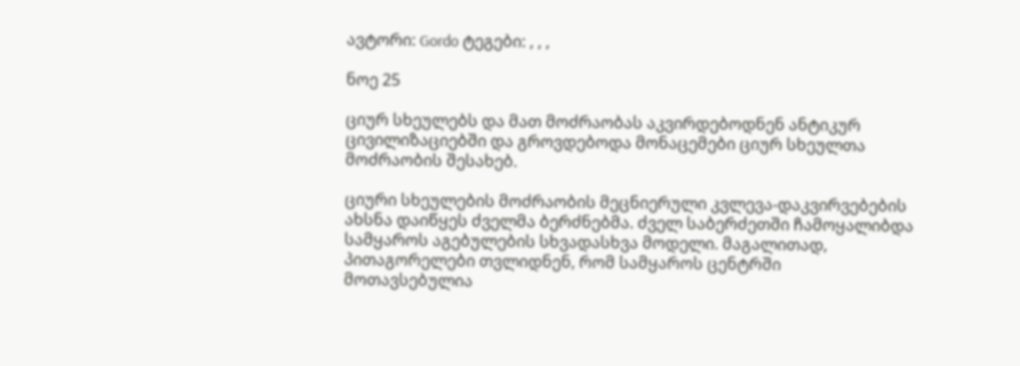ავტორი: Gordo ტეგები: , , ,

ნოე 25

ციურ სხეულებს და მათ მოძრაობას აკვირდებოდნენ ანტიკურ ცივილიზაციებში და გროვდებოდა მონაცემები ციურ სხეულთა მოძრაობის შესახებ.

ციური სხეულების მოძრაობის მეცნიერული კვლევა-დაკვირვებების ახსნა დაიწყეს ძველმა ბერძნებმა. ძველ საბერძეთში ჩამოყალიბდა სამყაროს აგებულების სხვადასხვა მოდელი. მაგალითად, პითაგორელები თვლიდნენ, რომ სამყაროს ცენტრში მოთავსებულია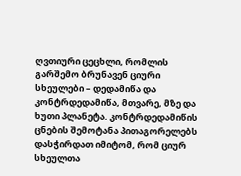ღვთიური ცეცხლი, რომლის გარშემო ბრუნავენ ციური სხეულები – დედამიწა და კონტრდედამიწა, მთვარე, მზე და ხუთი პლანეტა. კონტრდედამიწის ცნების შემოტანა პითაგორელებს დასჭირდათ იმიტომ, რომ ციურ სხეულთა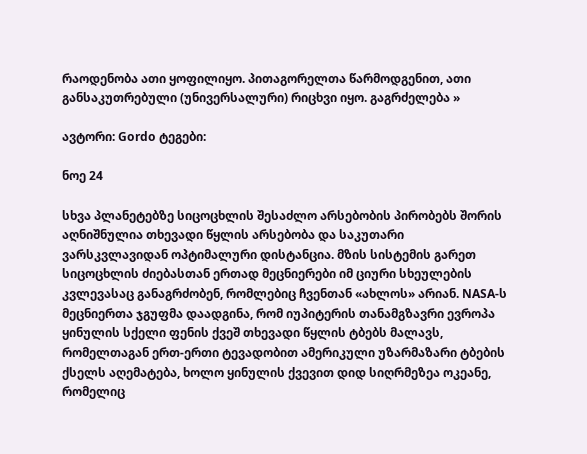რაოდენობა ათი ყოფილიყო. პითაგორელთა წარმოდგენით, ათი განსაკუთრებული (უნივერსალური) რიცხვი იყო. გაგრძელება »

ავტორი: Gordo ტეგები:

ნოე 24

სხვა პლანეტებზე სიცოცხლის შესაძლო არსებობის პირობებს შორის აღნიშნულია თხევადი წყლის არსებობა და საკუთარი ვარსკვლავიდან ოპტიმალური დისტანცია. მზის სისტემის გარეთ სიცოცხლის ძიებასთან ერთად მეცნიერები იმ ციური სხეულების კვლევასაც განაგრძობენ, რომლებიც ჩვენთან «ახლოს» არიან. NASA-ს მეცნიერთა ჯგუფმა დაადგინა, რომ იუპიტერის თანამგზავრი ევროპა ყინულის სქელი ფენის ქვეშ თხევადი წყლის ტბებს მალავს, რომელთაგან ერთ-ერთი ტევადობით ამერიკული უზარმაზარი ტბების ქსელს აღემატება, ხოლო ყინულის ქვევით დიდ სიღრმეზეა ოკეანე, რომელიც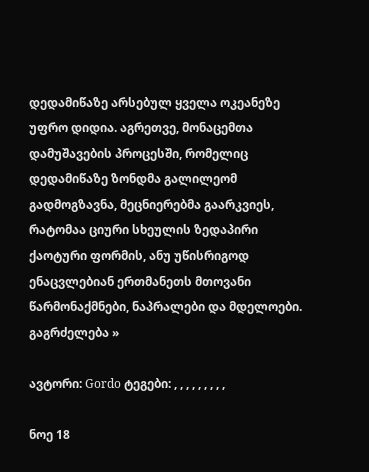დედამიწაზე არსებულ ყველა ოკეანეზე უფრო დიდია. აგრეთვე, მონაცემთა დამუშავების პროცესში, რომელიც დედამიწაზე ზონდმა გალილეომ გადმოგზავნა, მეცნიერებმა გაარკვიეს, რატომაა ციური სხეულის ზედაპირი ქაოტური ფორმის, ანუ უწისრიგოდ ენაცვლებიან ერთმანეთს მთოვანი წარმონაქმნები, ნაპრალები და მდელოები. გაგრძელება »

ავტორი: Gordo ტეგები: , , , , , , , , ,

ნოე 18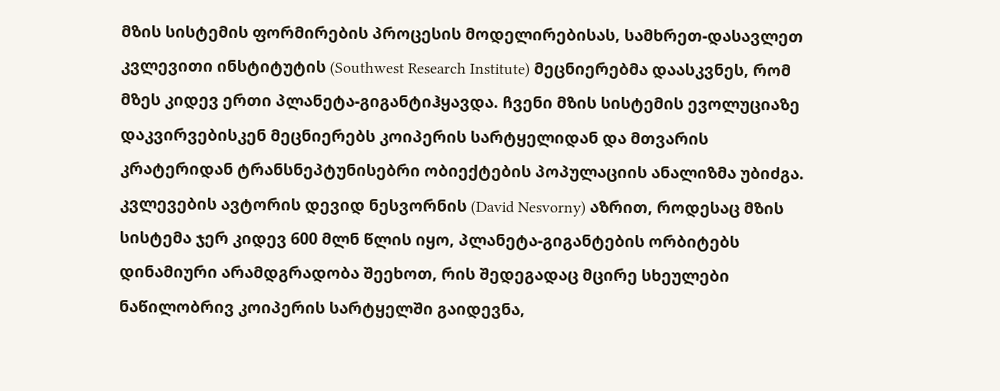მზის სისტემის ფორმირების პროცესის მოდელირებისას, სამხრეთ-დასავლეთ კვლევითი ინსტიტუტის (Southwest Research Institute) მეცნიერებმა დაასკვნეს, რომ მზეს კიდევ ერთი პლანეტა-გიგანტიჰყავდა. ჩვენი მზის სისტემის ევოლუციაზე დაკვირვებისკენ მეცნიერებს კოიპერის სარტყელიდან და მთვარის კრატერიდან ტრანსნეპტუნისებრი ობიექტების პოპულაციის ანალიზმა უბიძგა. კვლევების ავტორის დევიდ ნესვორნის (David Nesvorny) აზრით, როდესაც მზის სისტემა ჯერ კიდევ 600 მლნ წლის იყო, პლანეტა-გიგანტების ორბიტებს დინამიური არამდგრადობა შეეხოთ, რის შედეგადაც მცირე სხეულები ნაწილობრივ კოიპერის სარტყელში გაიდევნა,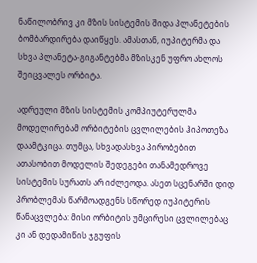ნაწილობრივ კი მზის სისტემის შიდა პლანეტების ბომბარდირება დაიწყეს. ამასთან, იუპიტერმა და სხვა პლანეტა-გიგანტებმა მზისკენ უფრო ახლოს შეიცვალეს ორბიტა.

ადრეული მზის სისტემის კომპიუტერულმა მოდელირებამ ორბიტების ცვლილების ჰიპოთეზა დაამტკიცა. თუმცა, სხვადასხვა პირობებით ათასობით მოდელის შედეგები თანამედროვე სისტემის სურათს არ იძლეოდა. ასეთ სცენარში დიდ პრობლემას წარმოადგენს სწორედ იუპიტერის წანაცვლება: მისი ორბიტის უმცირესი ცვლილებაც კი ან დედამიწის ჯგუფის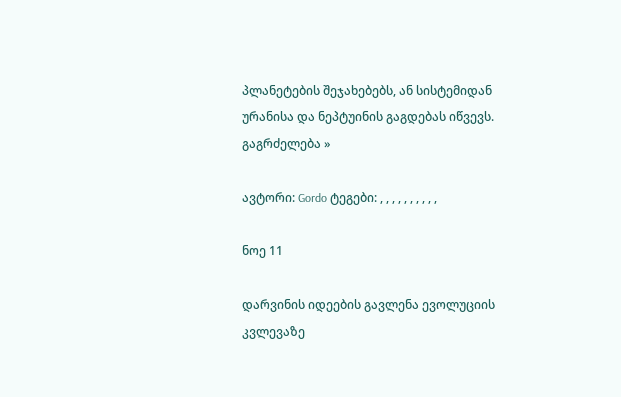პლანეტების შეჯახებებს, ან სისტემიდან ურანისა და ნეპტუინის გაგდებას იწვევს. გაგრძელება »

ავტორი: Gordo ტეგები: , , , , , , , , , ,

ნოე 11

დარვინის იდეების გავლენა ევოლუციის კვლევაზე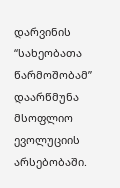დარვინის “სახეობათა წარმოშობამ” დაარწმუნა მსოფლიო ევოლუციის არსებობაში.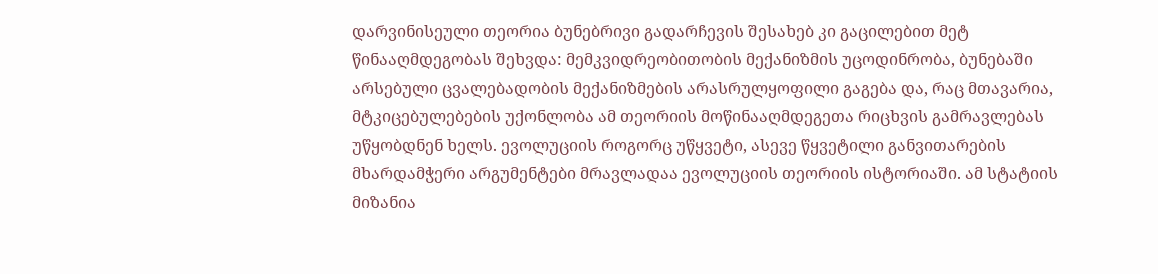დარვინისეული თეორია ბუნებრივი გადარჩევის შესახებ კი გაცილებით მეტ წინააღმდეგობას შეხვდა: მემკვიდრეობითობის მექანიზმის უცოდინრობა, ბუნებაში არსებული ცვალებადობის მექანიზმების არასრულყოფილი გაგება და, რაც მთავარია, მტკიცებულებების უქონლობა ამ თეორიის მოწინააღმდეგეთა რიცხვის გამრავლებას უწყობდნენ ხელს. ევოლუციის როგორც უწყვეტი, ასევე წყვეტილი განვითარების მხარდამჭერი არგუმენტები მრავლადაა ევოლუციის თეორიის ისტორიაში. ამ სტატიის მიზანია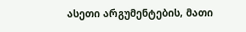ასეთი არგუმენტების, მათი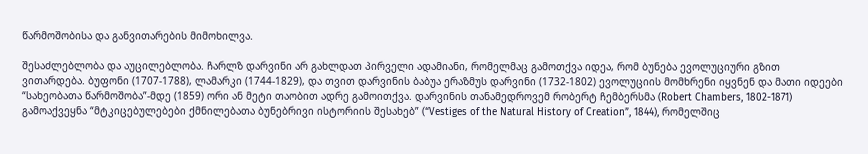წარმოშობისა და განვითარების მიმოხილვა.

შესაძლებლობა და აუცილებლობა. ჩარლზ დარვინი არ გახლდათ პირველი ადამიანი, რომელმაც გამოთქვა იდეა, რომ ბუნება ევოლუციური გზით ვითარდება. ბუფონი (1707-1788), ლამარკი (1744-1829), და თვით დარვინის ბაბუა ერაზმუს დარვინი (1732-1802) ევოლუციის მომხრენი იყვნენ და მათი იდეები “სახეობათა წარმოშობა”-მდე (1859) ორი ან მეტი თაობით ადრე გამოითქვა. დარვინის თანამედროვემ რობერტ ჩემბერსმა (Robert Chambers, 1802-1871) გამოაქვეყნა “მტკიცებულებები ქმნილებათა ბუნებრივი ისტორიის შესახებ” (“Vestiges of the Natural History of Creation”, 1844), რომელშიც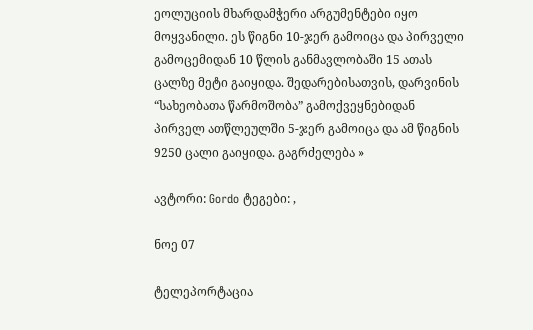ეოლუციის მხარდამჭერი არგუმენტები იყო მოყვანილი. ეს წიგნი 10-ჯერ გამოიცა და პირველი გამოცემიდან 10 წლის განმავლობაში 15 ათას ცალზე მეტი გაიყიდა. შედარებისათვის, დარვინის “სახეობათა წარმოშობა” გამოქვეყნებიდან პირველ ათწლეულში 5-ჯერ გამოიცა და ამ წიგნის 9250 ცალი გაიყიდა. გაგრძელება »

ავტორი: Gordo ტეგები: ,

ნოე 07

ტელეპორტაცია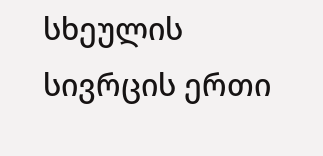სხეულის სივრცის ერთი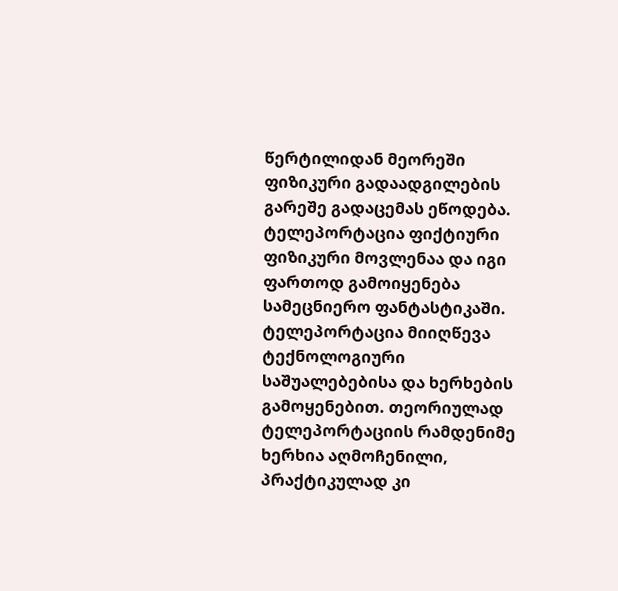წერტილიდან მეორეში ფიზიკური გადაადგილების გარეშე გადაცემას ეწოდება. ტელეპორტაცია ფიქტიური ფიზიკური მოვლენაა და იგი ფართოდ გამოიყენება სამეცნიერო ფანტასტიკაში. ტელეპორტაცია მიიღწევა ტექნოლოგიური საშუალებებისა და ხერხების გამოყენებით. თეორიულად ტელეპორტაციის რამდენიმე ხერხია აღმოჩენილი, პრაქტიკულად კი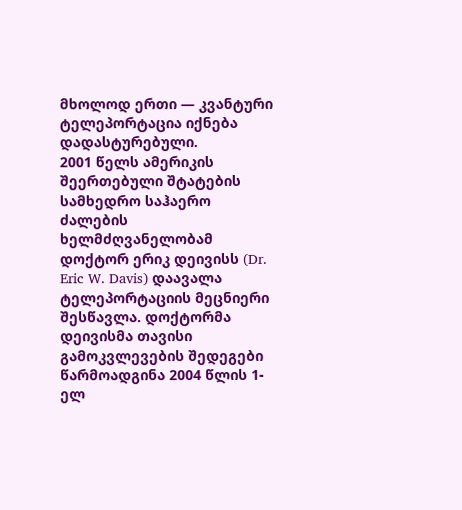მხოლოდ ერთი — კვანტური ტელეპორტაცია იქნება დადასტურებული.
2001 წელს ამერიკის შეერთებული შტატების სამხედრო საჰაერო ძალების ხელმძღვანელობამ დოქტორ ერიკ დეივისს (Dr. Eric W. Davis) დაავალა ტელეპორტაციის მეცნიერი შესწავლა. დოქტორმა დეივისმა თავისი გამოკვლევების შედეგები წარმოადგინა 2004 წლის 1-ელ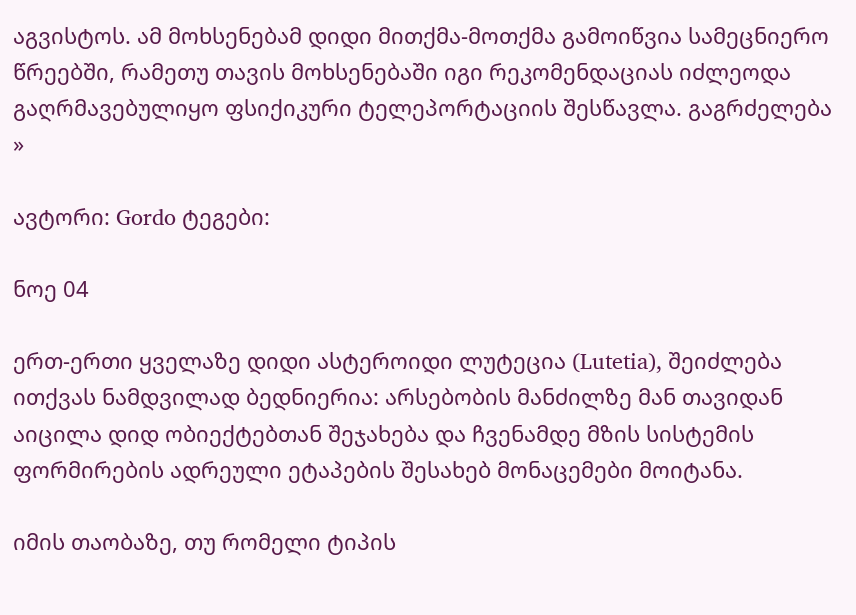აგვისტოს. ამ მოხსენებამ დიდი მითქმა-მოთქმა გამოიწვია სამეცნიერო წრეებში, რამეთუ თავის მოხსენებაში იგი რეკომენდაციას იძლეოდა გაღრმავებულიყო ფსიქიკური ტელეპორტაციის შესწავლა. გაგრძელება »

ავტორი: Gordo ტეგები:

ნოე 04

ერთ-ერთი ყველაზე დიდი ასტეროიდი ლუტეცია (Lutetia), შეიძლება ითქვას ნამდვილად ბედნიერია: არსებობის მანძილზე მან თავიდან აიცილა დიდ ობიექტებთან შეჯახება და ჩვენამდე მზის სისტემის ფორმირების ადრეული ეტაპების შესახებ მონაცემები მოიტანა.

იმის თაობაზე, თუ რომელი ტიპის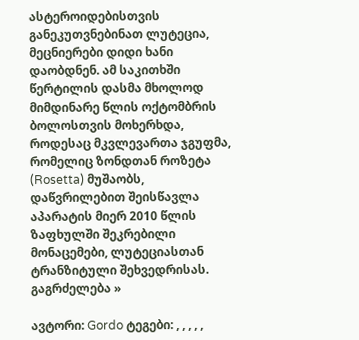ასტეროიდებისთვის განეკუთვნებინათ ლუტეცია, მეცნიერები დიდი ხანი დაობდნენ. ამ საკითხში წერტილის დასმა მხოლოდ მიმდინარე წლის ოქტომბრის ბოლოსთვის მოხერხდა, როდესაც მკვლევართა ჯგუფმა, რომელიც ზონდთან როზეტა (Rosetta) მუშაობს, დაწვრილებით შეისწავლა აპარატის მიერ 2010 წლის ზაფხულში შეკრებილი მონაცემები, ლუტეციასთან ტრანზიტული შეხვედრისას. გაგრძელება »

ავტორი: Gordo ტეგები: , , , , ,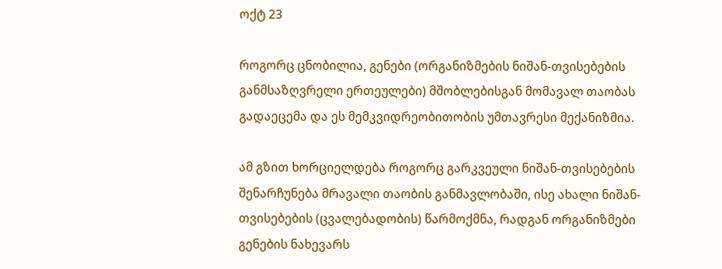ოქტ 23

როგორც ცნობილია, გენები (ორგანიზმების ნიშან-თვისებების განმსაზღვრელი ერთეულები) მშობლებისგან მომავალ თაობას გადაეცემა და ეს მემკვიდრეობითობის უმთავრესი მექანიზმია.

ამ გზით ხორციელდება როგორც გარკვეული ნიშან-თვისებების შენარჩუნება მრავალი თაობის განმავლობაში, ისე ახალი ნიშან-თვისებების (ცვალებადობის) წარმოქმნა, რადგან ორგანიზმები გენების ნახევარს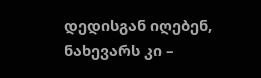დედისგან იღებენ, ნახევარს კი –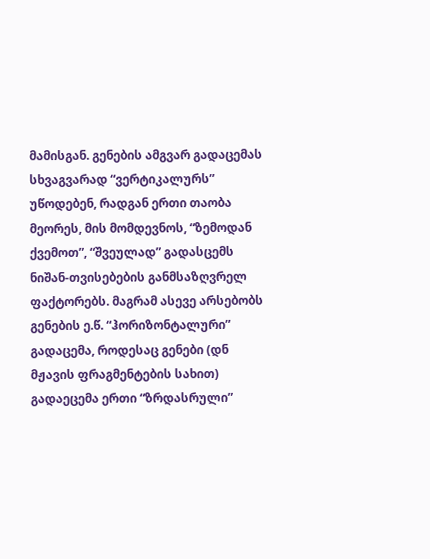მამისგან. გენების ამგვარ გადაცემას სხვაგვარად “ვერტიკალურს” უწოდებენ, რადგან ერთი თაობა მეორეს, მის მომდევნოს, “ზემოდან ქვემოთ”, “შვეულად” გადასცემს ნიშან-თვისებების განმსაზღვრელ ფაქტორებს. მაგრამ ასევე არსებობს გენების ე.წ. “ჰორიზონტალური” გადაცემა, როდესაც გენები (დნ მჟავის ფრაგმენტების სახით) გადაეცემა ერთი “ზრდასრული”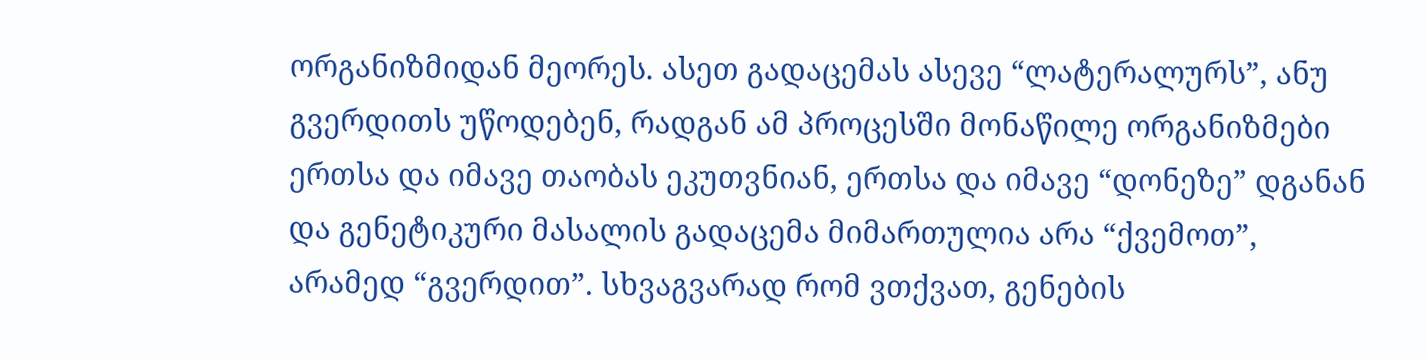ორგანიზმიდან მეორეს. ასეთ გადაცემას ასევე “ლატერალურს”, ანუ გვერდითს უწოდებენ, რადგან ამ პროცესში მონაწილე ორგანიზმები ერთსა და იმავე თაობას ეკუთვნიან, ერთსა და იმავე “დონეზე” დგანან და გენეტიკური მასალის გადაცემა მიმართულია არა “ქვემოთ”, არამედ “გვერდით”. სხვაგვარად რომ ვთქვათ, გენების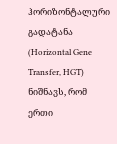ჰორიზონტალური გადატანა (Horizontal Gene Transfer, HGT) ნიშნავს, რომ ერთი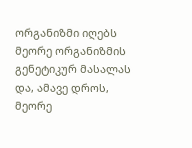ორგანიზმი იღებს მეორე ორგანიზმის გენეტიკურ მასალას და, ამავე დროს, მეორე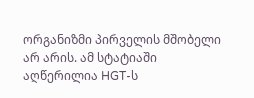ორგანიზმი პირველის მშობელი არ არის. ამ სტატიაში აღწერილია HGT-ს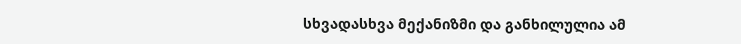სხვადასხვა მექანიზმი და განხილულია ამ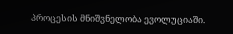პროცესის მნიშვნელობა ევოლუციაში.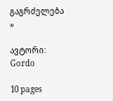გაგრძელება »

ავტორი: Gordo

10 pages